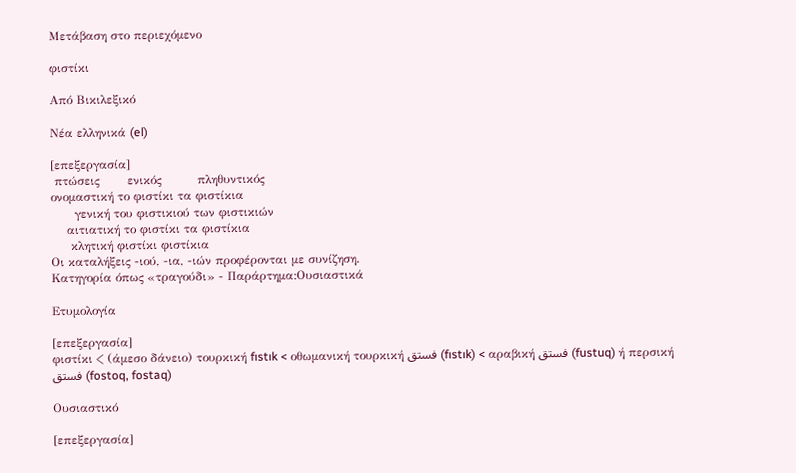Μετάβαση στο περιεχόμενο

φιστίκι

Από Βικιλεξικό

Νέα ελληνικά (el)

[επεξεργασία]
 πτώσεις       ενικός         πληθυντικός
ονομαστική το φιστίκι τα φιστίκια
      γενική του φιστικιού των φιστικιών
    αιτιατική το φιστίκι τα φιστίκια
     κλητική φιστίκι φιστίκια
Οι καταλήξεις -ιού, -ια, -ιών προφέρονται με συνίζηση.
Κατηγορία όπως «τραγούδι» - Παράρτημα:Ουσιαστικά

Ετυμολογία

[επεξεργασία]
φιστίκι < (άμεσο δάνειο) τουρκική fıstık < οθωμανική τουρκική فستق (fıstık) < αραβική فستق (fustuq) ή περσική فستق (fostoq, fostaq)

Ουσιαστικό

[επεξεργασία]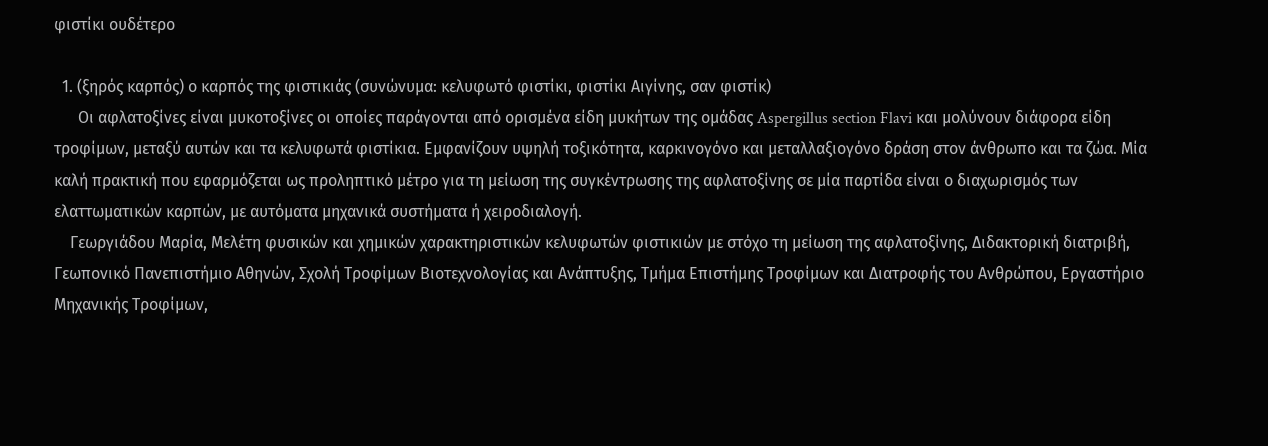φιστίκι ουδέτερο

  1. (ξηρός καρπός) ο καρπός της φιστικιάς (συνώνυμα: κελυφωτό φιστίκι, φιστίκι Aιγίνης, σαν φιστίκ)
      Οι αφλατοξίνες είναι μυκοτοξίνες οι οποίες παράγονται από ορισμένα είδη μυκήτων της ομάδας Aspergillus section Flavi και μολύνουν διάφορα είδη τροφίμων, μεταξύ αυτών και τα κελυφωτά φιστίκια. Εμφανίζουν υψηλή τοξικότητα, καρκινογόνο και μεταλλαξιογόνο δράση στον άνθρωπο και τα ζώα. Μία καλή πρακτική που εφαρμόζεται ως προληπτικό μέτρο για τη μείωση της συγκέντρωσης της αφλατοξίνης σε μία παρτίδα είναι ο διαχωρισμός των ελαττωματικών καρπών, με αυτόματα μηχανικά συστήματα ή χειροδιαλογή.
    Γεωργιάδου Μαρία, Μελέτη φυσικών και χημικών χαρακτηριστικών κελυφωτών φιστικιών με στόχο τη μείωση της αφλατοξίνης, Διδακτορική διατριβή, Γεωπονικό Πανεπιστήμιο Αθηνών, Σχολή Τροφίμων Βιοτεχνολογίας και Ανάπτυξης, Τμήμα Επιστήμης Τροφίμων και Διατροφής του Ανθρώπου, Εργαστήριο Μηχανικής Τροφίμων,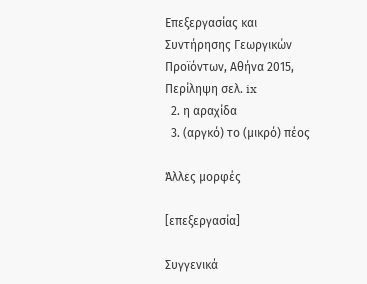Επεξεργασίας και Συντήρησης Γεωργικών Προϊόντων, Αθήνα 2015, Περίληψη σελ. ix
  2. η αραχίδα
  3. (αργκό) το (μικρό) πέος

Άλλες μορφές

[επεξεργασία]

Συγγενικά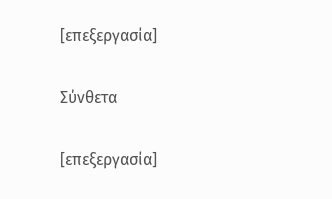[επεξεργασία]

Σύνθετα

[επεξεργασία]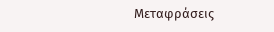Μεταφράσεις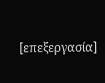[επεξεργασία]